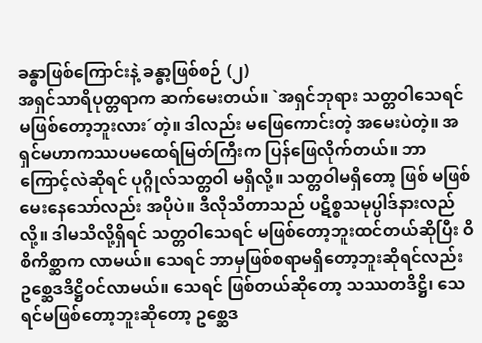ခန္ဓာဖြစ်ကြောင်းနဲ့ ခန္ဓာ့ဖြစ်စဉ် (၂)
အရှင်သာရိပုတ္တရာက ဆက်မေးတယ်။ `အရှင်ဘုရား သတ္တဝါသေရင် မဖြစ်တော့ဘူးလား´တဲ့။ ဒါလည်း မဖြေကောင်းတဲ့ အမေးပဲတဲ့။ အရှင်မဟာကဿပမထေရ်မြတ်ကြီးက ပြန်ဖြေလိုက်တယ်။ ဘာကြောင့်လဲဆိုရင် ပုဂ္ဂိုလ်သတ္တဝါ မရှိလို့။ သတ္တဝါမရှိတော့ ဖြစ် မဖြစ်မေးနေသော်လည်း အပိုပဲ။ ဒီလိုသိတာသည် ပဋိစ္စသမုပ္ပါဒ်နားလည်လို့။ ဒါမသိလို့ရှိရင် သတ္တဝါသေရင် မဖြစ်တော့ဘူးထင်တယ်ဆိုပြီး ဝိစိကိစ္ဆာက လာမယ်။ သေရင် ဘာမှဖြစ်စရာမရှိတော့ဘူးဆိုရင်လည်း ဥစ္ဆေဒဒိဋ္ဌိဝင်လာမယ်။ သေရင် ဖြစ်တယ်ဆိုတော့ သဿတဒိဋ္ဌိ၊ သေရင်မဖြစ်တော့ဘူးဆိုတော့ ဥစ္ဆေဒ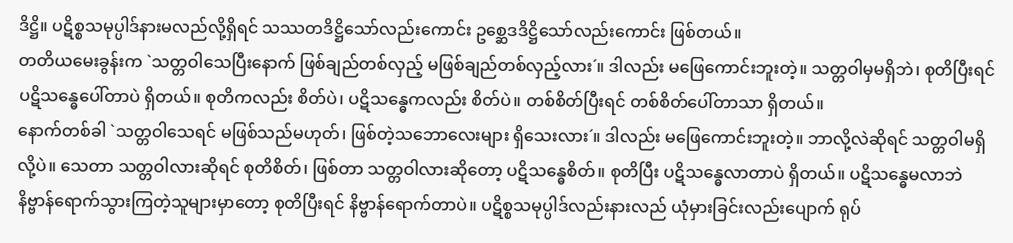ဒိဋ္ဌိ။ ပဋိစ္စသမုပ္ပါဒ်နားမလည်လို့ရှိရင် သဿတဒိဋ္ဌိသော်လည်းကောင်း ဥစ္ဆေဒဒိဋ္ဌိသော်လည်းကောင်း ဖြစ်တယ်။
တတိယမေးခွန်းက `သတ္တဝါသေပြီးနောက် ဖြစ်ချည်တစ်လှည့် မဖြစ်ချည်တစ်လှည့်လား´။ ဒါလည်း မဖြေကောင်းဘူးတဲ့။ သတ္တဝါမှမရှိဘဲ၊ စုတိပြီးရင် ပဋိသန္ဓေပေါ်တာပဲ ရှိတယ်။ စုတိကလည်း စိတ်ပဲ၊ ပဋိသန္ဓေကလည်း စိတ်ပဲ။ တစ်စိတ်ပြီးရင် တစ်စိတ်ပေါ်တာသာ ရှိတယ်။
နောက်တစ်ခါ `သတ္တဝါသေရင် မဖြစ်သည်မဟုတ်၊ ဖြစ်တဲ့သဘောလေးများ ရှိသေးလား´။ ဒါလည်း မဖြေကောင်းဘူးတဲ့။ ဘာလို့လဲဆိုရင် သတ္တဝါမရှိလို့ပဲ။ သေတာ သတ္တဝါလားဆိုရင် စုတိစိတ်၊ ဖြစ်တာ သတ္တဝါလားဆိုတော့ ပဋိသန္ဓေစိတ်။ စုတိပြီး ပဋိသန္ဓေလာတာပဲ ရှိတယ်။ ပဋိသန္ဓေမလာဘဲ နိဗ္ဗာန်ရောက်သွားကြတဲ့သူများမှာတော့ စုတိပြီးရင် နိဗ္ဗာန်ရောက်တာပဲ။ ပဋိစ္စသမုပ္ပါဒ်လည်းနားလည် ယုံမှားခြင်းလည်းပျောက် ရုပ်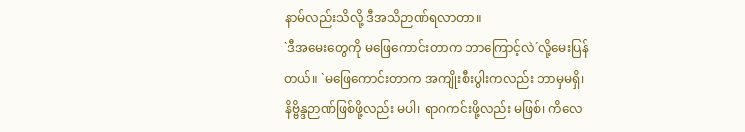နာမ်လည်းသိလို့ ဒီအသိဉာဏ်ရလာတာ။
`ဒီအမေးတွေကို မဖြေကောင်းတာက ဘာကြောင့်လဲ´လို့မေးပြန်တယ်။ `မဖြေကောင်းတာက အကျိုးစီးပွါးကလည်း ဘာမှမရှိ၊ နိဗ္ဗိန္ဒဉာဏ်ဖြစ်ဖို့လည်း မပါ၊ ရာဂကင်းဖို့လည်း မဖြစ်၊ ကိလေ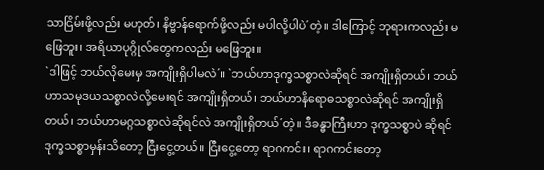သာငြိမ်းဖို့လည်း မဟုတ်၊ နိဗ္ဗာန်ရောက်ဖို့လည်း မပါလို့ပါပဲ´တဲ့။ ဒါကြောင့် ဘုရားကလည်း မဖြေဘူး၊ အရိယာပုဂ္ဂိုလ်တွေကလည်း မဖြေဘူး။
`ဒါဖြင့် ဘယ်လိုမေးမှ အကျိုးရှိပါမလဲ´။ `ဘယ်ဟာဒုက္ခသစ္စာလဲဆိုရင် အကျိုးရှိတယ်၊ ဘယ်ဟာသမုဒယသစ္စာလဲလို့မေးရင် အကျိုးရှိတယ်၊ ဘယ်ဟာနိရောဓသစ္စာလဲဆိုရင် အကျိုးရှိတယ်၊ ဘယ်ဟာမဂ္ဂသစ္စာလဲဆိုရင်လဲ အကျိုးရှိတယ်´တဲ့။ ဒီခန္ဓာကြီးဟာ ဒုက္ခသစ္စာပဲ ဆိုရင် ဒုက္ခသစ္စာမှန်းသိတော့ ငြီးငွေ့တယ်။ ငြီးငွေ့တော့ ရာဂကင်း၊ ရာဂကင်းတော့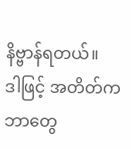နိဗ္ဗာန်ရတယ်။
ဒါဖြင့် အတိတ်က ဘာတွေ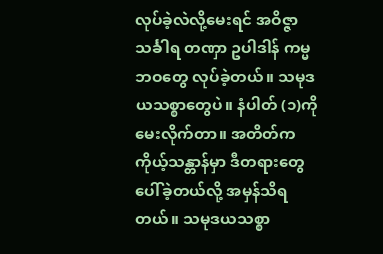လုပ်ခဲ့လဲလို့မေးရင် အဝိဇ္ဇာ သင်္ခါရ တဏှာ ဥပါဒါန် ကမ္မဘဝတွေ လုပ်ခဲ့တယ်။ သမုဒယသစ္စာတွေပဲ။ နံပါတ် (၁)ကိုမေးလိုက်တာ။ အတိတ်က ကိုယ့်သန္တာန်မှာ ဒီတရားတွေပေါ်ခဲ့တယ်လို့ အမှန်သိရတယ်။ သမုဒယသစ္စာ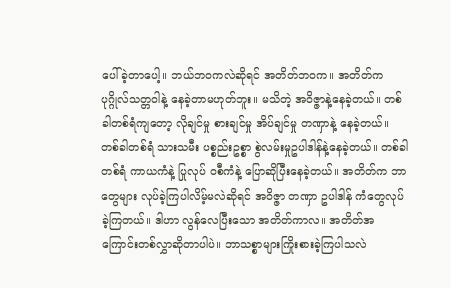ပေါ်ခဲ့တာပေါ့။ ဘယ်ဘဝကလဲဆိုရင် အတိတ်ဘဝက။ အတိတ်က ပုဂ္ဂိုလ်သတ္တဝါနဲ့ နေခဲ့တာမဟုတ်ဘူး။ မသိတဲ့ အဝိဇ္ဇာနဲ့နေခဲ့တယ်။ တစ်ခါတစ်ရံကျတော့ လိုချင်မှု စားချင်မှု အိပ်ချင်မှု တဏှာနဲ့ နေခဲ့တယ်။ တစ်ခါတစ်ရံ သားသမီး ပစ္စည်းဥစ္စာ စွဲလမ်းမှုဥပါဒါန်နဲ့နေခဲ့တယ်။ တစ်ခါတစ်ရံ ကာယကံနဲ့ ပြုလုပ် ဝစီကံနဲ့ ပြောဆိုပြီးနေခဲ့တယ်။ အတိတ်က ဘာတွေများ လုပ်ခဲ့ကြပါလိမ့်မလဲဆိုရင် အဝိဇ္ဇာ တဏှာ ဥပါဒါန် ကံတွေလုပ်ခဲ့ကြတယ်။ ဒါဟာ လွန်လေပြီးသော အတိတ်ကာလ။ အတိတ်အကြောင်းတစ်လွှာဆိုတာပါပဲ။ ဘာသစ္စာများကြိုးစားခဲ့ကြပါသလဲ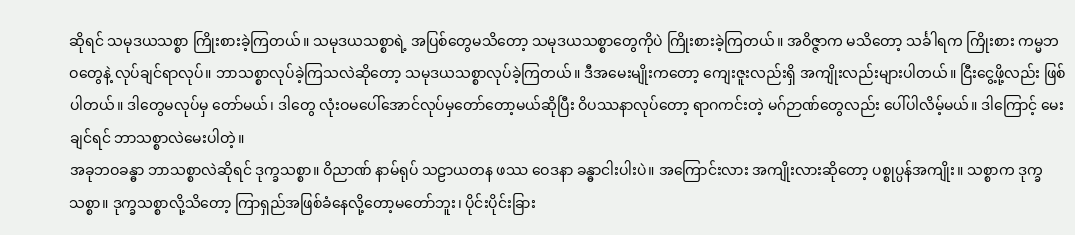ဆိုရင် သမုဒယသစ္စာ ကြိုးစားခဲ့ကြတယ်။ သမုဒယသစ္စာရဲ့ အပြစ်တွေမသိတော့ သမုဒယသစ္စာတွေကိုပဲ ကြိုးစားခဲ့ကြတယ်။ အဝိဇ္ဇာက မသိတော့ သင်္ခါရက ကြိုးစား ကမ္မဘဝတွေနဲ့ လုပ်ချင်ရာလုပ်။ ဘာသစ္စာလုပ်ခဲ့ကြသလဲဆိုတော့ သမုဒယသစ္စာလုပ်ခဲ့ကြတယ်။ ဒီအမေးမျိုးကတော့ ကျေးဇူးလည်းရှိ အကျိုးလည်းများပါတယ်။ ငြီးငွေ့ဖို့လည်း ဖြစ်ပါတယ်။ ဒါတွေမလုပ်မှ တော်မယ်၊ ဒါတွေ လုံးဝမပေါ်အောင်လုပ်မှတော်တော့မယ်ဆိုပြီး ဝိပဿနာလုပ်တော့ ရာဂကင်းတဲ့ မဂ်ဉာဏ်တွေလည်း ပေါ်ပါလိမ့်မယ်။ ဒါကြောင့် မေးချင်ရင် ဘာသစ္စာလဲမေးပါတဲ့။
အခုဘဝခန္ဓာ ဘာသစ္စာလဲဆိုရင် ဒုက္ခသစ္စာ။ ဝိညာဏ် နာမ်ရုပ် သဠာယတန ဖဿ ဝေဒနာ ခန္ဓာငါးပါးပဲ။ အကြောင်းလား အကျိုးလားဆိုတော့ ပစ္စုပ္ပန်အကျိုး။ သစ္စာက ဒုက္ခသစ္စာ။ ဒုက္ခသစ္စာလို့သိတော့ ကြာရှည်အဖြစ်ခံနေလို့တော့မတော်ဘူး၊ ပိုင်းပိုင်းခြား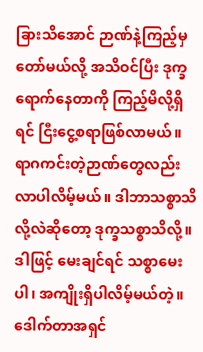ခြားသိအောင် ဉာဏ်နဲ့ကြည့်မှတော်မယ်လို့ အသိဝင်ပြီး ဒုက္ခရောက်နေတာကို ကြည့်မိလို့ရှိရင် ငြီးငွေ့စရာဖြစ်လာမယ်။ ရာဂကင်းတဲ့ဉာဏ်တွေလည်း လာပါလိမ့်မယ်။ ဒါဘာသစ္စာသိလို့လဲဆိုတော့ ဒုက္ခသစ္စာသိလို့။ ဒါဖြင့် မေးချင်ရင် သစ္စာမေးပါ၊ အကျိုးရှိပါလိမ့်မယ်တဲ့။
ဒေါက်တာအရှင်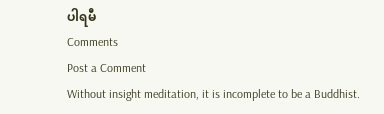ပါရမီ
Comments
Post a Comment
Without insight meditation, it is incomplete to be a Buddhist.